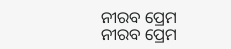ନୀରବ ପ୍ରେମ
ନୀରବ ପ୍ରେମ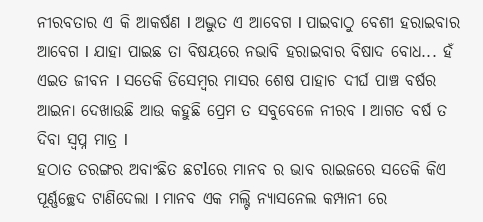ନୀରବତାର ଏ କି ଆକର୍ଷଣ l ଅଦ୍ଭୁତ ଏ ଆବେଗ l ପାଇବାଠୁ ବେଶୀ ହରାଇବାର ଆବେଗ l ଯାହା ପାଇଛ ତା ବିଷୟରେ ନଭାବି ହରାଇବାର ବିଷାଦ ବୋଧ... ହଁ ଏଇତ ଜୀବନ l ସତେକି ଡିସେମ୍ବର ମାସର ଶେଷ ପାହାଚ ଦୀର୍ଘ ପାଞ୍ଚ ବର୍ଷର ଆଇନା ଦେଖାଉଛି ଆଉ କହୁଛି ପ୍ରେମ ତ ସବୁବେଳେ ନୀରବ l ଆଗତ ବର୍ଷ ତ ଦିବା ସ୍ୱପ୍ନ ମାତ୍ର l
ହଠାତ ତରଙ୍ଗର ଅବାଂଛିତ ଛଟlରେ ମାନବ ର ଭାବ ରାଇଜରେ ସତେକି କିଏ ପୂର୍ଣ୍ଣଚ୍ଛେଦ ଟାଣିଦେଲା l ମାନବ ଏକ ମଲ୍ଟି ନ୍ୟାସନେଲ କମ୍ପାନୀ ରେ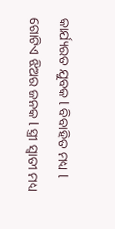କାର୍ଯ୍ୟରତ ଯୁବକ l ବିବାହିତ ମଧ୍ୟ l ଗୋଟିଏ ଝିଅର ଜନକ l ସ୍ତ୍ରୀ ସ୍ୱାତୀ ମଧ୍ୟ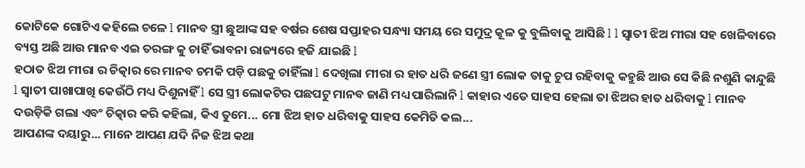କୋଟିକେ ଗୋଟିଏ କହିଲେ ଚଳେ l ମାନବ ସ୍ତ୍ରୀ ଛୁଆଙ୍କ ସହ ବର୍ଷର ଶେଷ ସପ୍ତାହର ସନ୍ଧ୍ୟା ସମୟ ରେ ସମୁଦ୍ର କୂଳ କୁ ବୁଲିବାକୁ ଆସିଛି l l ସ୍ୱାତୀ ଝିଅ ମୀରା ସହ ଖେଳିବାରେ ବ୍ୟସ୍ତ ଅଛି ଆଉ ମାନବ ଏଇ ତରଙ୍ଗ କୁ ଚାହିଁ ଭାବନା ରାଜ୍ୟରେ ହଜି ଯାଇଛି l
ହଠାତ ଝିଅ ମୀରା ର ଚିତ୍କାର ରେ ମାନବ ଚମକି ପଡ଼ି ପଛକୁ ଚାହିଁଲା l ଦେଖିଲା ମୀରା ର ହାତ ଧରି ଜଣେ ସ୍ତ୍ରୀ ଲୋକ ତାକୁ ଚୁପ ରହିବାକୁ କହୁଛି ଆଉ ସେ କିଛି ନଶୁଣି କାନ୍ଦୁଛି l ସ୍ୱାତୀ ପାଖାପାଖି କେଉଁଠି ମଧ୍ୟ ଦିଶୁନାହିଁ l ସେ ସ୍ତ୍ରୀ ଲୋକଟିର ପଛପଟୁ ମାନବ ଜାଣି ମଧ୍ୟ ପାରିଲାନି l କାହାର ଏତେ ସାହସ ହେଲା ତା ଝିଅର ହାତ ଧରିବାକୁ l ମାନବ ଦଉଡ଼ିକି ଗଲା ଏବଂ ଚିତ୍କାର କରି କହିଲା, କିଏ ତୁମେ... ମୋ ଝିଅ ହାତ ଧରିବାକୁ ସାହସ କେମିତି କଲ...
ଆପଣଙ୍କ ଦୟାରୁ... ମାନେ ଆପଣ ଯଦି ନିଜ ଝିଅ କଥା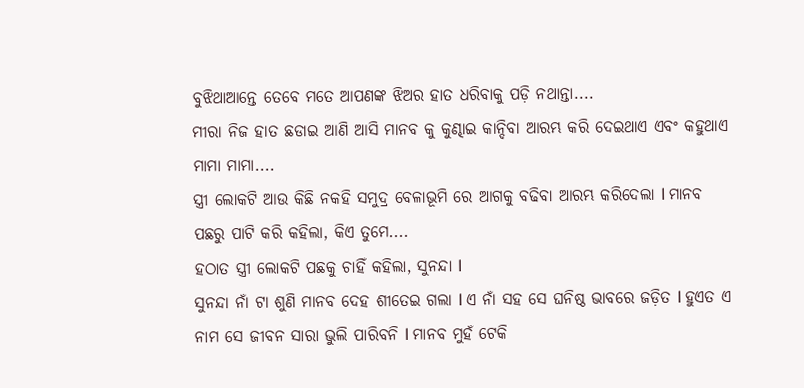ବୁଝିଥାଆନ୍ତେ ତେବେ ମତେ ଆପଣଙ୍କ ଝିଅର ହାତ ଧରିବାକୁ ପଡ଼ି ନଥାନ୍ତା....
ମୀରା ନିଜ ହାତ ଛଡାଇ ଆଣି ଆସି ମାନବ କୁ କୁଣ୍ଢାଇ କାନ୍ଦିବା ଆରମ୍ଭ କରି ଦେଇଥାଏ ଏବଂ କହୁଥାଏ ମାମା ମାମା....
ସ୍ତ୍ରୀ ଲୋକଟି ଆଉ କିଛି ନକହି ସମୁଦ୍ର ବେଳାଭୂମି ରେ ଆଗକୁ ବଢିବା ଆରମ୍ଭ କରିଦେଲା l ମାନବ ପଛରୁ ପାଟି କରି କହିଲା, କିଏ ତୁମେ....
ହଠାତ ସ୍ତ୍ରୀ ଲୋକଟି ପଛକୁ ଚାହିଁ କହିଲା, ସୁନନ୍ଦା l
ସୁନନ୍ଦା ନାଁ ଟା ଶୁଣି ମାନବ ଦେହ ଶୀତେଇ ଗଲା l ଏ ନାଁ ସହ ସେ ଘନିଷ୍ଠ ଭାବରେ ଜଡ଼ିତ l ହୁଏତ ଏ ନାମ ସେ ଜୀବନ ସାରା ଭୁଲି ପାରିବନି l ମାନବ ମୁହଁ ଟେକି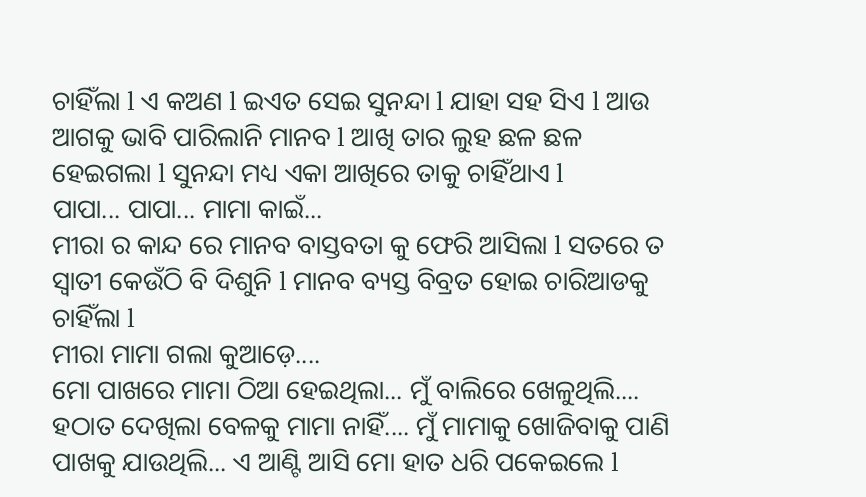ଚାହିଁଲା l ଏ କଅଣ l ଇଏତ ସେଇ ସୁନନ୍ଦା l ଯାହା ସହ ସିଏ l ଆଉ ଆଗକୁ ଭାବି ପାରିଲାନି ମାନବ l ଆଖି ତାର ଲୁହ ଛଳ ଛଳ ହେଇଗଲା l ସୁନନ୍ଦା ମଧ୍ୟ ଏକା ଆଖିରେ ତାକୁ ଚାହିଁଥାଏ l
ପାପା... ପାପା... ମାମା କାଇଁ...
ମୀରା ର କାନ୍ଦ ରେ ମାନବ ବାସ୍ତବତା କୁ ଫେରି ଆସିଲା l ସତରେ ତ ସ୍ୱାତୀ କେଉଁଠି ବି ଦିଶୁନି l ମାନବ ବ୍ୟସ୍ତ ବିବ୍ରତ ହୋଇ ଚାରିଆଡକୁ ଚାହିଁଲା l
ମୀରା ମାମା ଗଲା କୁଆଡ଼େ....
ମୋ ପାଖରେ ମାମା ଠିଆ ହେଇଥିଲା... ମୁଁ ବାଲିରେ ଖେଳୁଥିଲି.... ହଠାତ ଦେଖିଲା ବେଳକୁ ମାମା ନାହିଁ.... ମୁଁ ମାମାକୁ ଖୋଜିବାକୁ ପାଣି ପାଖକୁ ଯାଉଥିଲି... ଏ ଆଣ୍ଟି ଆସି ମୋ ହାତ ଧରି ପକେଇଲେ l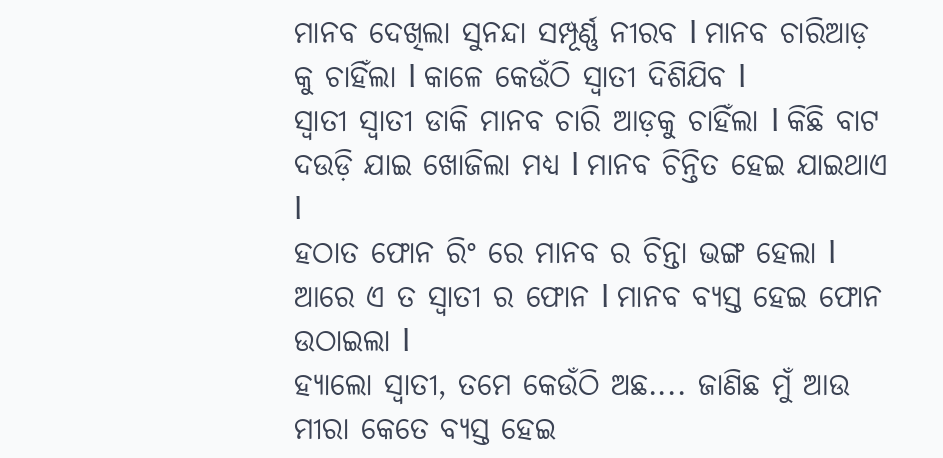ମାନବ ଦେଖିଲା ସୁନନ୍ଦା ସମ୍ପୂର୍ଣ୍ଣ ନୀରବ l ମାନବ ଚାରିଆଡ଼ କୁ ଚାହିଁଲା l କାଳେ କେଉଁଠି ସ୍ୱାତୀ ଦିଶିଯିବ l
ସ୍ୱାତୀ ସ୍ୱାତୀ ଡାକି ମାନବ ଚାରି ଆଡ଼କୁ ଚାହିଁଲା l କିଛି ବାଟ ଦଉଡ଼ି ଯାଇ ଖୋଜିଲା ମଧ୍ୟ l ମାନବ ଚିନ୍ତିତ ହେଇ ଯାଇଥାଏ l
ହଠାତ ଫୋନ ରିଂ ରେ ମାନବ ର ଚିନ୍ତା ଭଙ୍ଗ ହେଲା l ଆରେ ଏ ତ ସ୍ୱାତୀ ର ଫୋନ l ମାନବ ବ୍ୟସ୍ତ ହେଇ ଫୋନ ଉଠାଇଲା l
ହ୍ୟାଲୋ ସ୍ୱାତୀ, ତମେ କେଉଁଠି ଅଛ.... ଜାଣିଛ ମୁଁ ଆଉ ମୀରା କେତେ ବ୍ୟସ୍ତ ହେଇ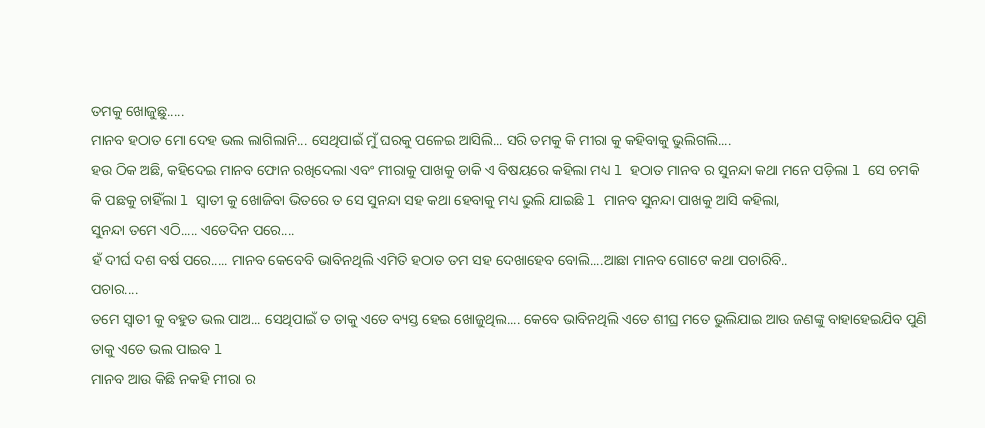ତମକୁ ଖୋଜୁଛୁ.....
ମାନବ ହଠାତ ମୋ ଦେହ ଭଲ ଲାଗିଲାନି... ସେଥିପାଇଁ ମୁଁ ଘରକୁ ପଳେଇ ଆସିଲି... ସରି ତମକୁ କି ମୀରା କୁ କହିବାକୁ ଭୁଲିଗଲି....
ହଉ ଠିକ ଅଛି, କହିଦେଇ ମାନବ ଫୋନ ରଖିଦେଲା ଏବଂ ମୀରାକୁ ପାଖକୁ ଡାକି ଏ ବିଷୟରେ କହିଲା ମଧ୍ୟ l ହଠାତ ମାନବ ର ସୁନନ୍ଦା କଥା ମନେ ପଡ଼ିଲା l ସେ ଚମକି କି ପଛକୁ ଚାହିଁଲା l ସ୍ୱାତୀ କୁ ଖୋଜିବା ଭିତରେ ତ ସେ ସୁନନ୍ଦା ସହ କଥା ହେବାକୁ ମଧ୍ୟ ଭୁଲି ଯାଇଛି l ମାନବ ସୁନନ୍ଦା ପାଖକୁ ଆସି କହିଲା,
ସୁନନ୍ଦା ତମେ ଏଠି..... ଏତେଦିନ ପରେ....
ହଁ ଦୀର୍ଘ ଦଶ ବର୍ଷ ପରେ..... ମାନବ କେବେବି ଭାବିନଥିଲି ଏମିତି ହଠାତ ତମ ସହ ଦେଖାହେବ ବୋଲି....ଆଛା ମାନବ ଗୋଟେ କଥା ପଚାରିବି..
ପଚାର....
ତମେ ସ୍ୱାତୀ କୁ ବହୁତ ଭଲ ପାଅ... ସେଥିପାଇଁ ତ ତାକୁ ଏତେ ବ୍ୟସ୍ତ ହେଇ ଖୋଜୁଥିଲ.... କେବେ ଭାବିନଥିଲି ଏତେ ଶୀଘ୍ର ମତେ ଭୁଲିଯାଇ ଆଉ ଜଣଙ୍କୁ ବାହାହେଇଯିବ ପୁଣି ତାକୁ ଏତେ ଭଲ ପାଇବ l
ମାନବ ଆଉ କିଛି ନକହି ମୀରା ର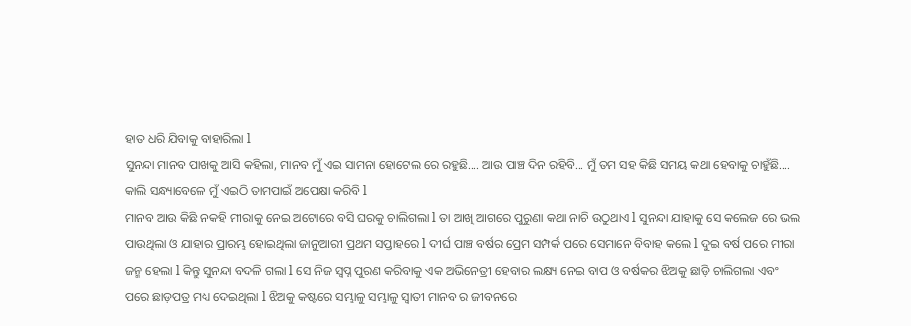ହାତ ଧରି ଯିବାକୁ ବାହାରିଲା l
ସୁନନ୍ଦା ମାନବ ପାଖକୁ ଆସି କହିଲା, ମାନବ ମୁଁ ଏଇ ସାମନା ହୋଟେଲ ରେ ରହୁଛି.... ଆଉ ପାଞ୍ଚ ଦିନ ରହିବି... ମୁଁ ତମ ସହ କିଛି ସମୟ କଥା ହେବାକୁ ଚାହୁଁଛି.... କାଲି ସନ୍ଧ୍ୟାବେଳେ ମୁଁ ଏଇଠି ତାମପାଇଁ ଅପେକ୍ଷା କରିବି l
ମାନବ ଆଉ କିଛି ନକହି ମୀରାକୁ ନେଇ ଅଟୋରେ ବସି ଘରକୁ ଚାଲିଗଲା l ତା ଆଖି ଆଗରେ ପୁରୁଣା କଥା ନାଚି ଉଠୁଥାଏ l ସୁନନ୍ଦା ଯାହାକୁ ସେ କଲେଜ ରେ ଭଲ ପାଉଥିଲା ଓ ଯାହାର ପ୍ରାରମ୍ଭ ହୋଇଥିଲା ଜାନୁଆରୀ ପ୍ରଥମ ସପ୍ତାହରେ l ଦୀର୍ଘ ପାଞ୍ଚ ବର୍ଷର ପ୍ରେମ ସମ୍ପର୍କ ପରେ ସେମାନେ ବିବାହ କଲେ l ଦୁଇ ବର୍ଷ ପରେ ମୀରା ଜନ୍ମ ହେଲା l କିନ୍ତୁ ସୁନନ୍ଦା ବଦଳି ଗଲା l ସେ ନିଜ ସ୍ୱପ୍ନ ପୁରଣ କରିବାକୁ ଏକ ଅଭିନେତ୍ରୀ ହେବାର ଲକ୍ଷ୍ୟ ନେଇ ବାପ ଓ ବର୍ଷକର ଝିଅକୁ ଛାଡ଼ି ଚାଲିଗଲା ଏବଂ ପରେ ଛାଡ଼ପତ୍ର ମଧ୍ୟ ଦେଇଥିଲା l ଝିଅକୁ କଷ୍ଟରେ ସମ୍ଭାଳୁ ସମ୍ଭାଳୁ ସ୍ୱାତୀ ମାନବ ର ଜୀବନରେ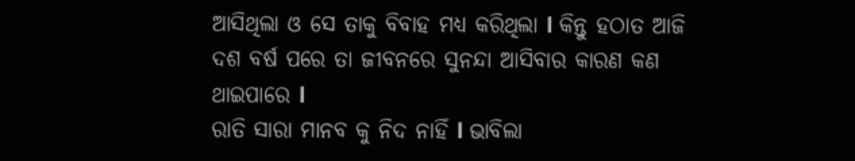ଆସିଥିଲା ଓ ସେ ତାକୁ ବିବାହ ମଧ୍ୟ କରିଥିଲା l କିନ୍ତୁ ହଠାତ ଆଜି ଦଶ ବର୍ଷ ପରେ ତା ଜୀବନରେ ସୁନନ୍ଦା ଆସିବାର କାରଣ କଣ ଥାଇପାରେ l
ରାତି ସାରା ମାନବ କୁ ନିଦ ନାହିଁ l ଭାବିଲା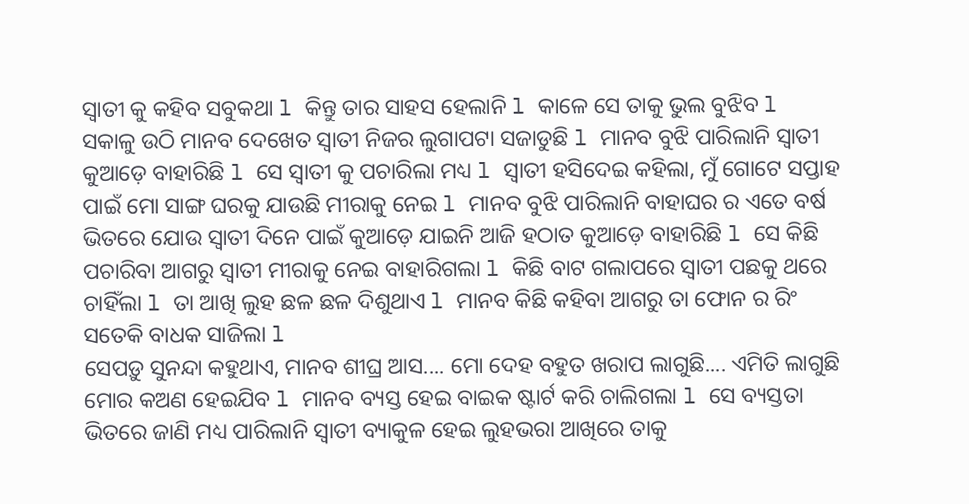ସ୍ୱାତୀ କୁ କହିବ ସବୁକଥା l କିନ୍ତୁ ତାର ସାହସ ହେଲାନି l କାଳେ ସେ ତାକୁ ଭୁଲ ବୁଝିବ l
ସକାଳୁ ଉଠି ମାନବ ଦେଖେତ ସ୍ୱାତୀ ନିଜର ଲୁଗାପଟା ସଜାଡୁଛି l ମାନବ ବୁଝି ପାରିଲାନି ସ୍ୱାତୀ କୁଆଡ଼େ ବାହାରିଛି l ସେ ସ୍ୱାତୀ କୁ ପଚାରିଲା ମଧ୍ୟ l ସ୍ୱାତୀ ହସିଦେଇ କହିଲା, ମୁଁ ଗୋଟେ ସପ୍ତାହ ପାଇଁ ମୋ ସାଙ୍ଗ ଘରକୁ ଯାଉଛି ମୀରାକୁ ନେଇ l ମାନବ ବୁଝି ପାରିଲାନି ବାହାଘର ର ଏତେ ବର୍ଷ ଭିତରେ ଯୋଉ ସ୍ୱାତୀ ଦିନେ ପାଇଁ କୁଆଡ଼େ ଯାଇନି ଆଜି ହଠାତ କୁଆଡ଼େ ବାହାରିଛି l ସେ କିଛି ପଚାରିବା ଆଗରୁ ସ୍ୱାତୀ ମୀରାକୁ ନେଇ ବାହାରିଗଲା l କିଛି ବାଟ ଗଲାପରେ ସ୍ୱାତୀ ପଛକୁ ଥରେ ଚାହିଁଲା l ତା ଆଖି ଲୁହ ଛଳ ଛଳ ଦିଶୁଥାଏ l ମାନବ କିଛି କହିବା ଆଗରୁ ତା ଫୋନ ର ରିଂ ସତେକି ବାଧକ ସାଜିଲା l
ସେପଡ଼ୁ ସୁନନ୍ଦା କହୁଥାଏ, ମାନବ ଶୀଘ୍ର ଆସ.... ମୋ ଦେହ ବହୁତ ଖରାପ ଲାଗୁଛି.... ଏମିତି ଲାଗୁଛି ମୋର କଅଣ ହେଇଯିବ l ମାନବ ବ୍ୟସ୍ତ ହେଇ ବାଇକ ଷ୍ଟାର୍ଟ କରି ଚାଲିଗଲା l ସେ ବ୍ୟସ୍ତତା ଭିତରେ ଜାଣି ମଧ୍ୟ ପାରିଲାନି ସ୍ୱାତୀ ବ୍ୟାକୁଳ ହେଇ ଲୁହଭରା ଆଖିରେ ତାକୁ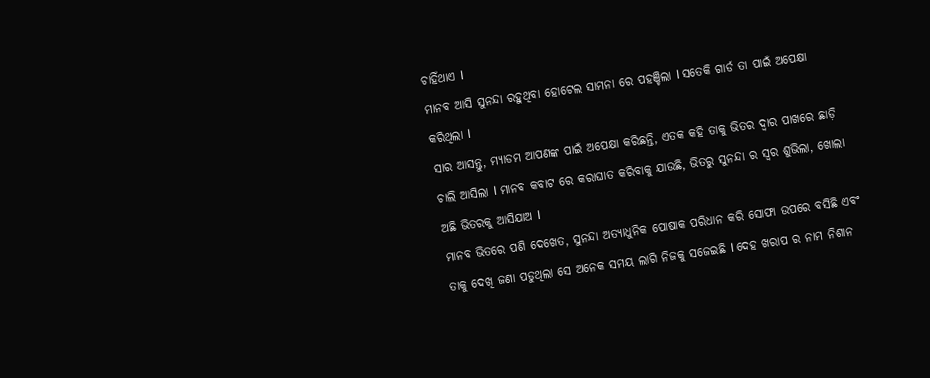ଚାହିଁଥାଏ l
ମାନବ ଆସି ସୁନନ୍ଦା ରହୁଥିବା ହୋଟେଲ ସାମନା ରେ ପହଞ୍ଚିଲା l ସତେକି ଗାର୍ଡ ତା ପାଇଁ ଅପେକ୍ଷା କରିଥିଲା l
ସାର ଆସନ୍ତୁ, ମ୍ୟାଡମ ଆପଣଙ୍କ ପାଇଁ ଅପେକ୍ଷା କରିଛନ୍ତି, ଏତକ କହି ତାକୁ ଭିତର ଦ୍ୱାର ପାଖରେ ଛାଡ଼ି ଚାଲି ଆସିଲା l ମାନବ କବାଟ ରେ କରାଘାତ କରିବାକୁ ଯାଉଛି, ଭିତରୁ ସୁନନ୍ଦା ର ସ୍ୱର ଶୁଭିଲା, ଖୋଲା ଅଛି ଭିତରକୁ ଆସିଯାଅ l
ମାନବ ଭିତରେ ପଶି ଦେଖେତ, ସୁନନ୍ଦା ଅତ୍ୟାଧୁନିକ ପୋଷାକ ପରିଧାନ କରି ସୋଫା ଉପରେ ବସିଛି ଏବଂ ତାକୁ ଦେଖି ଜଣା ପଡୁଥିଲା ସେ ଅନେକ ସମୟ ଲାଗି ନିଜକୁ ସଜେଇଛି l ଦେହ ଖରାପ ର ନାମ ନିଶାନ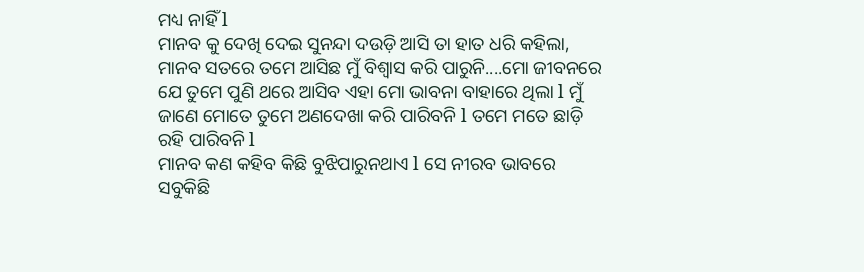ମଧ୍ୟ ନାହିଁ l
ମାନବ କୁ ଦେଖି ଦେଇ ସୁନନ୍ଦା ଦଉଡ଼ି ଆସି ତା ହାତ ଧରି କହିଲା, ମାନବ ସତରେ ତମେ ଆସିଛ ମୁଁ ବିଶ୍ୱାସ କରି ପାରୁନି....ମୋ ଜୀବନରେ ଯେ ତୁମେ ପୁଣି ଥରେ ଆସିବ ଏହା ମୋ ଭାବନା ବାହାରେ ଥିଲା l ମୁଁ ଜାଣେ ମୋତେ ତୁମେ ଅଣଦେଖା କରି ପାରିବନି l ତମେ ମତେ ଛାଡ଼ି ରହି ପାରିବନି l
ମାନବ କଣ କହିବ କିଛି ବୁଝିପାରୁନଥାଏ l ସେ ନୀରବ ଭାବରେ ସବୁକିଛି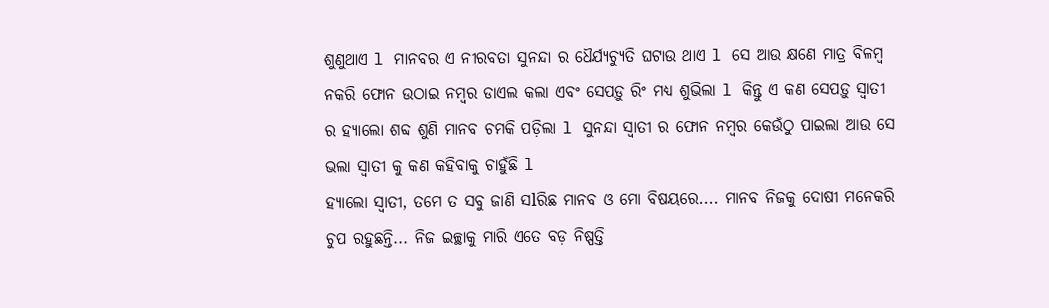ଶୁଣୁଥାଏ l ମାନବର ଏ ନୀରବତା ସୁନନ୍ଦା ର ଧୈର୍ଯ୍ୟଚ୍ୟୁତି ଘଟାଉ ଥାଏ l ସେ ଆଉ କ୍ଷଣେ ମାତ୍ର ବିଳମ୍ବ ନକରି ଫୋନ ଉଠାଇ ନମ୍ବର ଡାଏଲ କଲା ଏବଂ ସେପଡ଼ୁ ରିଂ ମଧ୍ୟ ଶୁଭିଲା l କିନ୍ତୁ ଏ କଣ ସେପଡ଼ୁ ସ୍ୱାତୀ ର ହ୍ୟାଲୋ ଶବ୍ଦ ଶୁଣି ମାନବ ଚମକି ପଡ଼ିଲା l ସୁନନ୍ଦା ସ୍ୱାତୀ ର ଫୋନ ନମ୍ବର କେଉଁଠୁ ପାଇଲା ଆଉ ସେ ଭଲା ସ୍ୱାତୀ କୁ କଣ କହିବାକୁ ଚାହୁଁଛି l
ହ୍ୟାଲୋ ସ୍ୱାତୀ, ତମେ ତ ସବୁ ଜାଣି ସlରିଛ ମାନବ ଓ ମୋ ବିଷୟରେ.... ମାନବ ନିଜକୁ ଦୋଷୀ ମନେକରି ଚୁପ ରହୁଛନ୍ତି... ନିଜ ଇଚ୍ଛାକୁ ମାରି ଏତେ ବଡ଼ ନିଷ୍ପତ୍ତି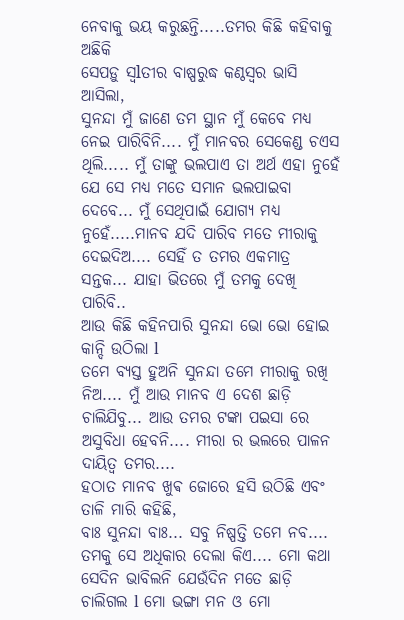ନେବାକୁ ଭୟ କରୁଛନ୍ତି.....ତମର କିଛି କହିବାକୁ ଅଛିକି
ସେପଡ଼ୁ ସ୍ୱlତୀର ବାଷ୍ପରୁଦ୍ଧ କଣ୍ଠସ୍ୱର ଭାସି ଆସିଲା,
ସୁନନ୍ଦା ମୁଁ ଜାଣେ ତମ ସ୍ଥାନ ମୁଁ କେବେ ମଧ୍ୟ ନେଇ ପାରିବିନି.... ମୁଁ ମାନବର ସେକେଣ୍ଡ ଚଏସ ଥିଲି..... ମୁଁ ତାଙ୍କୁ ଭଲପାଏ ତା ଅର୍ଥ ଏହା ନୁହେଁ ଯେ ସେ ମଧ୍ୟ ମତେ ସମାନ ଭଲପାଇବା ଦେବେ... ମୁଁ ସେଥିପାଇଁ ଯୋଗ୍ୟ ମଧ୍ୟ ନୁହେଁ.....ମାନବ ଯଦି ପାରିବ ମତେ ମୀରାକୁ ଦେଇଦିଅ.... ସେହିଁ ତ ତମର ଏକମାତ୍ର ସନ୍ତକ... ଯାହା ଭିତରେ ମୁଁ ତମକୁ ଦେଖି ପାରିବି..
ଆଉ କିଛି କହିନପାରି ସୁନନ୍ଦା ଭୋ ଭୋ ହୋଇ କାନ୍ଦି ଉଠିଲା l
ତମେ ବ୍ୟସ୍ତ ହୁଅନି ସୁନନ୍ଦା ତମେ ମୀରାକୁ ରଖି ନିଅ.... ମୁଁ ଆଉ ମାନବ ଏ ଦେଶ ଛାଡ଼ି ଚାଲିଯିବୁ... ଆଉ ତମର ଟଙ୍କା ପଇସା ରେ ଅସୁବିଧା ହେବନି.... ମୀରା ର ଭଲରେ ପାଳନ ଦାୟିତ୍ୱ ତମର....
ହଠାତ ମାନବ ଖୁଵ ଜୋରେ ହସି ଉଠିଛି ଏବଂ ତାଳି ମାରି କହିଛି,
ବାଃ ସୁନନ୍ଦା ବାଃ... ସବୁ ନିଷ୍ପତ୍ତି ତମେ ନବ.... ତମକୁ ସେ ଅଧିକାର ଦେଲା କିଏ.... ମୋ କଥା ସେଦିନ ଭାବିଲନି ଯେଉଁଦିନ ମତେ ଛାଡ଼ି ଚାଲିଗଲ l ମୋ ଭଙ୍ଗା ମନ ଓ ମୋ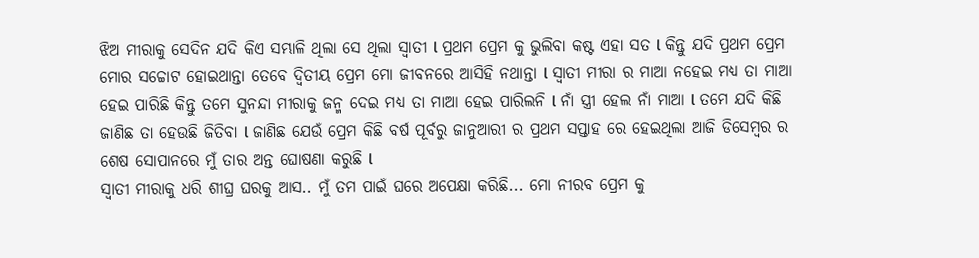ଝିଅ ମୀରାକୁ ସେଦିନ ଯଦି କିଏ ସମ୍ଭାଳି ଥିଲା ସେ ଥିଲା ସ୍ୱାତୀ l ପ୍ରଥମ ପ୍ରେମ କୁ ଭୁଲିବା କଷ୍ଟ ଏହା ସତ l କିନ୍ତୁ ଯଦି ପ୍ରଥମ ପ୍ରେମ ମୋର ସଚ୍ଚୋଟ ହୋଇଥାନ୍ତା ତେବେ ଦ୍ଵିତୀୟ ପ୍ରେମ ମୋ ଜୀବନରେ ଆସିହି ନଥାନ୍ତା l ସ୍ୱାତୀ ମୀରା ର ମାଆ ନହେଇ ମଧ୍ୟ ତା ମାଆ ହେଇ ପାରିଛି କିନ୍ତୁ ତମେ ସୁନନ୍ଦା ମୀରାକୁ ଜନ୍ମ ଦେଇ ମଧ୍ୟ ତା ମାଆ ହେଇ ପାରିଲନି l ନାଁ ସ୍ତ୍ରୀ ହେଲ ନାଁ ମାଆ l ତମେ ଯଦି କିଛି ଜାଣିଛ ତା ହେଉଛି ଜିତିବା l ଜାଣିଛ ଯେଉଁ ପ୍ରେମ କିଛି ବର୍ଷ ପୂର୍ବରୁ ଜାନୁଆରୀ ର ପ୍ରଥମ ସପ୍ତାହ ରେ ହେଇଥିଲା ଆଜି ଡିସେମ୍ବର ର ଶେଷ ସୋପାନରେ ମୁଁ ତାର ଅନ୍ତ ଘୋଷଣା କରୁଛି l
ସ୍ୱାତୀ ମୀରାକୁ ଧରି ଶୀଘ୍ର ଘରକୁ ଆସ.. ମୁଁ ତମ ପାଇଁ ଘରେ ଅପେକ୍ଷା କରିଛି... ମୋ ନୀରବ ପ୍ରେମ କୁ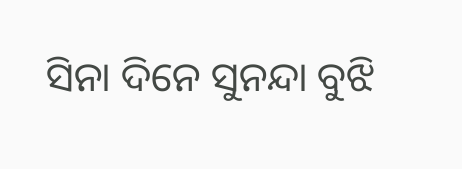ସିନା ଦିନେ ସୁନନ୍ଦା ବୁଝି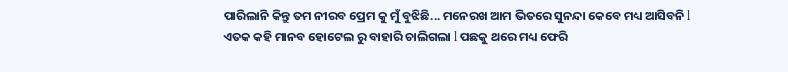ପାରିଲାନି କିନ୍ତୁ ତମ ନୀରବ ପ୍ରେମ କୁ ମୁଁ ବୁଝିଛି... ମନେରଖ ଆମ ଭିତରେ ସୁନନ୍ଦା କେବେ ମଧ୍ୟ ଆସିବନି l
ଏତକ କହି ମାନବ ହୋଟେଲ ରୁ ବାହାରି ଚାଲିଗଲା l ପଛକୁ ଥରେ ମଧ୍ୟ ଫେରି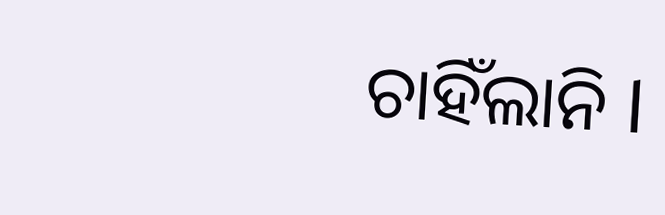ଚାହିଁଲାନି l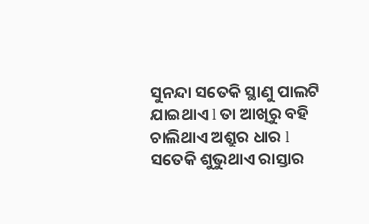ସୁନନ୍ଦା ସତେକି ସ୍ଥାଣୁ ପାଲଟି ଯାଇଥାଏ l ତା ଆଖିରୁ ବହି ଚାଲିଥାଏ ଅଶ୍ରୁର ଧାର l ସତେକି ଶୁଭୁଥାଏ ରାସ୍ତାର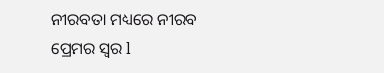ନୀରବତା ମଧ୍ୟରେ ନୀରବ ପ୍ରେମର ସ୍ୱର l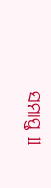ସମାପ୍ତ ll